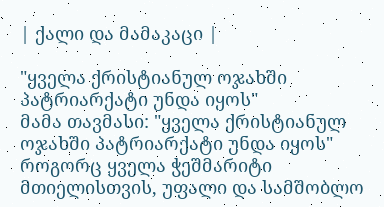| ქალი და მამაკაცი |

"ყველა ქრისტიანულ ოჯახში პატრიარქატი უნდა იყოს"
მამა თავმასი: "ყველა ქრისტიანულ ოჯახში პატრიარქატი უნდა იყოს"
როგორც ყველა ჭეშმარიტი მთიელისთვის, უფალი და სამშობლო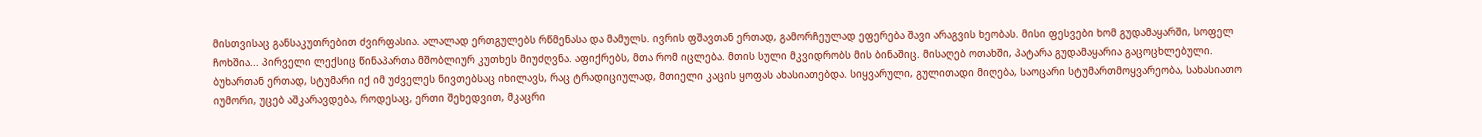მისთვისაც განსაკუთრებით ძვირფასია. ალალად ერთგულებს რწმენასა და მამულს. ივრის ფშავთან ერთად, გამორჩეულად ეფერება შავი არაგვის ხეობას. მისი ფესვები ხომ გუდამაყარში, სოფელ ჩოხშია... პირველი ლექსიც წინაპართა მშობლიურ კუთხეს მიუძღვნა. აფიქრებს, მთა რომ იცლება. მთის სული მკვიდრობს მის ბინაშიც. მისაღებ ოთახში, პატარა გუდამაყარია გაცოცხლებული. ბუხართან ერთად, სტუმარი იქ იმ უძველეს ნივთებსაც იხილავს, რაც ტრადიციულად, მთიელი კაცის ყოფას ახასიათებდა. სიყვარული, გულითადი მიღება, საოცარი სტუმართმოყვარეობა, სახასიათო იუმორი, უცებ აშკარავდება, როდესაც, ერთი შეხედვით, მკაცრი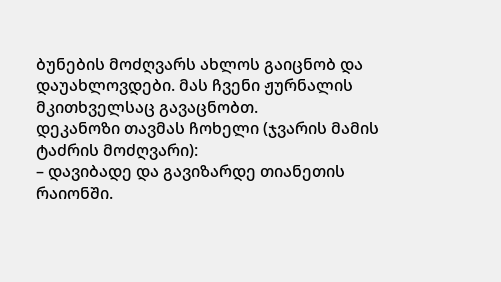ბუნების მოძღვარს ახლოს გაიცნობ და დაუახლოვდები. მას ჩვენი ჟურნალის მკითხველსაც გავაცნობთ.
დეკანოზი თავმას ჩოხელი (ჯვარის მამის ტაძრის მოძღვარი):
– დავიბადე და გავიზარდე თიანეთის რაიონში.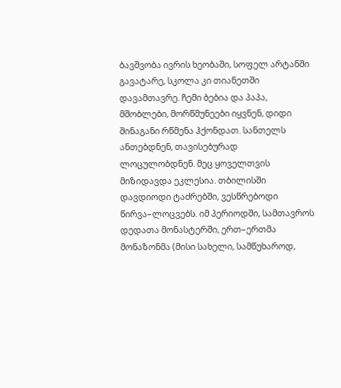ბავშვობა ივრის ხეობაში, სოფელ არტანში გავატარე, სკოლა კი თიანეთში დავამთავრე. ჩემი ბებია და პაპა, მშობლები, მორწმუნეები იყვნენ, დიდი შინაგანი რწმენა ჰქონდათ. სანთელს ანთებდნენ, თავისებურად ლოცულობდნენ. მეც ყოველთვის მიზიდავდა ეკლესია. თბილისში დავდიოდი ტაძრებში, ვესწრებოდი წირვა–ლოცვებს. იმ პერიოდში, სამთავროს დედათა მონასტერში, ერთ–ერთმა მონაზონმა (მისი სახელი, სამწუხაროდ,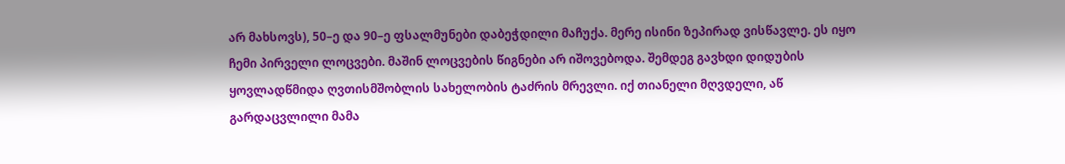არ მახსოვს), 50–ე და 90–ე ფსალმუნები დაბეჭდილი მაჩუქა. მერე ისინი ზეპირად ვისწავლე. ეს იყო ჩემი პირველი ლოცვები. მაშინ ლოცვების წიგნები არ იშოვებოდა. შემდეგ გავხდი დიდუბის ყოვლადწმიდა ღვთისმშობლის სახელობის ტაძრის მრევლი. იქ თიანელი მღვდელი, აწ გარდაცვლილი მამა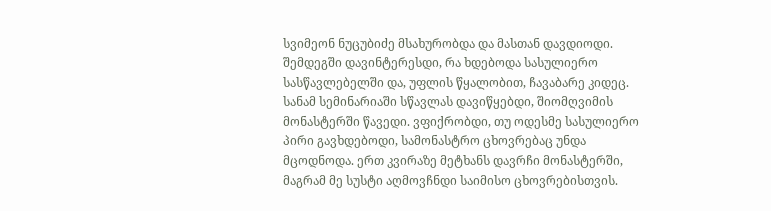სვიმეონ ნუცუბიძე მსახურობდა და მასთან დავდიოდი. შემდეგში დავინტერესდი, რა ხდებოდა სასულიერო სასწავლებელში და, უფლის წყალობით, ჩავაბარე კიდეც. სანამ სემინარიაში სწავლას დავიწყებდი, შიომღვიმის მონასტერში წავედი. ვფიქრობდი, თუ ოდესმე სასულიერო პირი გავხდებოდი, სამონასტრო ცხოვრებაც უნდა მცოდნოდა. ერთ კვირაზე მეტხანს დავრჩი მონასტერში, მაგრამ მე სუსტი აღმოვჩნდი საიმისო ცხოვრებისთვის.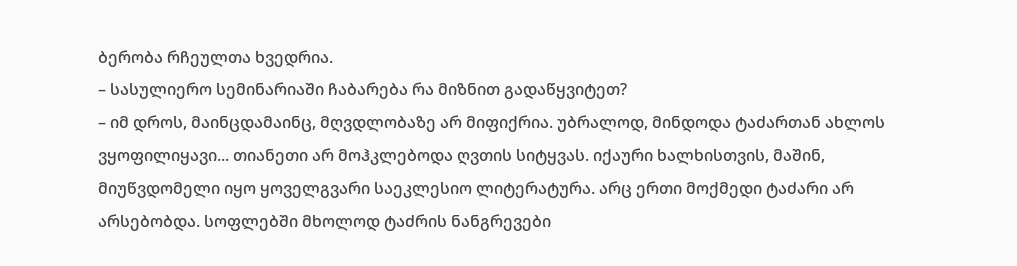ბერობა რჩეულთა ხვედრია.
– სასულიერო სემინარიაში ჩაბარება რა მიზნით გადაწყვიტეთ?
– იმ დროს, მაინცდამაინც, მღვდლობაზე არ მიფიქრია. უბრალოდ, მინდოდა ტაძართან ახლოს ვყოფილიყავი... თიანეთი არ მოჰკლებოდა ღვთის სიტყვას. იქაური ხალხისთვის, მაშინ, მიუწვდომელი იყო ყოველგვარი საეკლესიო ლიტერატურა. არც ერთი მოქმედი ტაძარი არ არსებობდა. სოფლებში მხოლოდ ტაძრის ნანგრევები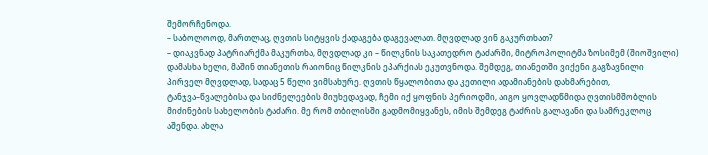შემორჩენოდა.
– საბოლოოდ, მართლაც, ღვთის სიტყვის ქადაგება დაგევალათ. მღვდლად ვინ გაკურთხათ?
– დიაკვნად პატრიარქმა მაკურთხა, მღვდლად კი – წილკნის საკათედრო ტაძარში, მიტროპოლიტმა ზოსიმემ (შიოშვილი) დამასხა ხელი, მაშინ თიანეთის რაიონიც წილკნის ეპარქიას ეკუთვნოდა. შემდეგ, თიანეთში ვიქენი გაგზავნილი პირველ მღვდლად, სადაც 5 წელი ვიმსახურე. ღვთის წყალობითა და კეთილი ადამიანების დახმარებით, ტანჯვა–წვალებისა და სიძნელეების მიუხედავად, ჩემი იქ ყოფნის პერიოდში, აიგო ყოვლადწმიდა ღვთისმშობლის მიძინების სახელობის ტაძარი. მე რომ თბილისში გადმომიყვანეს, იმის შემდეგ ტაძრის გალავანი და სამრეკლოც აშენდა. ახლა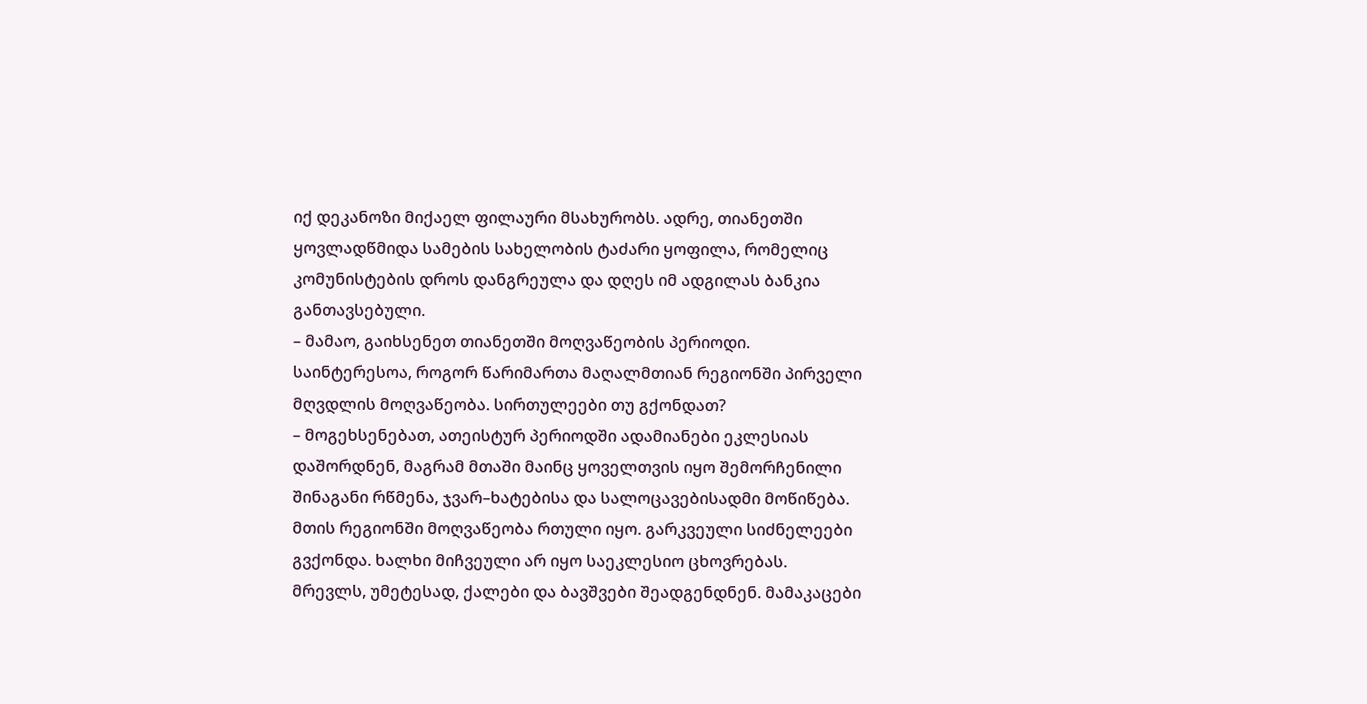იქ დეკანოზი მიქაელ ფილაური მსახურობს. ადრე, თიანეთში ყოვლადწმიდა სამების სახელობის ტაძარი ყოფილა, რომელიც კომუნისტების დროს დანგრეულა და დღეს იმ ადგილას ბანკია განთავსებული.
– მამაო, გაიხსენეთ თიანეთში მოღვაწეობის პერიოდი. საინტერესოა, როგორ წარიმართა მაღალმთიან რეგიონში პირველი მღვდლის მოღვაწეობა. სირთულეები თუ გქონდათ?
– მოგეხსენებათ, ათეისტურ პერიოდში ადამიანები ეკლესიას დაშორდნენ, მაგრამ მთაში მაინც ყოველთვის იყო შემორჩენილი შინაგანი რწმენა, ჯვარ–ხატებისა და სალოცავებისადმი მოწიწება. მთის რეგიონში მოღვაწეობა რთული იყო. გარკვეული სიძნელეები გვქონდა. ხალხი მიჩვეული არ იყო საეკლესიო ცხოვრებას. მრევლს, უმეტესად, ქალები და ბავშვები შეადგენდნენ. მამაკაცები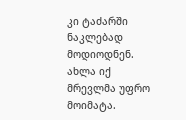კი ტაძარში ნაკლებად მოდიოდნენ. ახლა იქ მრევლმა უფრო მოიმატა.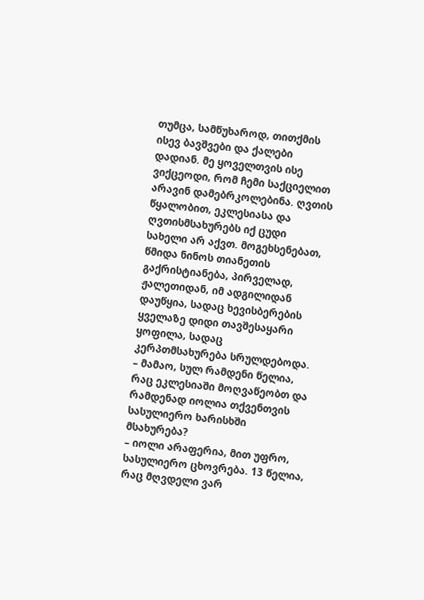თუმცა, სამწუხაროდ, თითქმის ისევ ბავშვები და ქალები დადიან. მე ყოველთვის ისე ვიქცეოდი, რომ ჩემი საქციელით არავინ დამებრკოლებინა. ღვთის წყალობით, ეკლესიასა და ღვთისმსახურებს იქ ცუდი სახელი არ აქვთ. მოგეხსენებათ, წმიდა ნინოს თიანეთის გაქრისტიანება, პირველად, ჟალეთიდან, იმ ადგილიდან დაუწყია, სადაც ხევისბერების ყველაზე დიდი თავშესაყარი ყოფილა, სადაც კერპთმსახურება სრულდებოდა.
– მამაო, სულ რამდენი წელია, რაც ეკლესიაში მოღვაწეობთ და რამდენად იოლია თქვენთვის სასულიერო ხარისხში მსახურება?
– იოლი არაფერია, მით უფრო, სასულიერო ცხოვრება. 13 წელია, რაც მღვდელი ვარ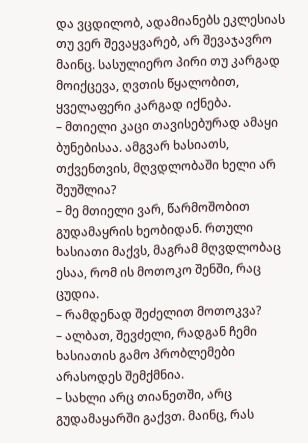და ვცდილობ, ადამიანებს ეკლესიას თუ ვერ შევაყვარებ, არ შევაჯავრო მაინც. სასულიერო პირი თუ კარგად მოიქცევა, ღვთის წყალობით, ყველაფერი კარგად იქნება.
– მთიელი კაცი თავისებურად ამაყი ბუნებისაა. ამგვარ ხასიათს, თქვენთვის, მღვდლობაში ხელი არ შეუშლია?
– მე მთიელი ვარ, წარმოშობით გუდამაყრის ხეობიდან. რთული ხასიათი მაქვს, მაგრამ მღვდლობაც ესაა, რომ ის მოთოკო შენში, რაც ცუდია.
– რამდენად შეძელით მოთოკვა?
– ალბათ, შევძელი, რადგან ჩემი ხასიათის გამო პრობლემები არასოდეს შემქმნია.
– სახლი არც თიანეთში, არც გუდამაყარში გაქვთ. მაინც, რას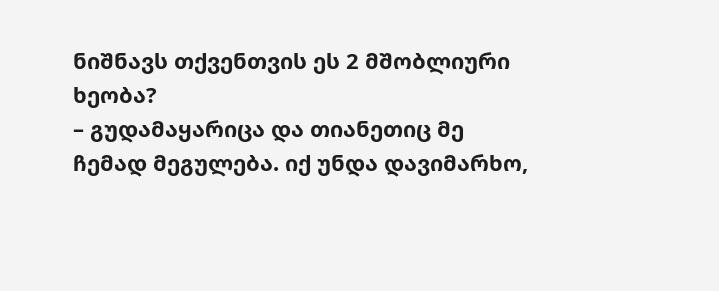ნიშნავს თქვენთვის ეს 2 მშობლიური ხეობა?
– გუდამაყარიცა და თიანეთიც მე ჩემად მეგულება. იქ უნდა დავიმარხო,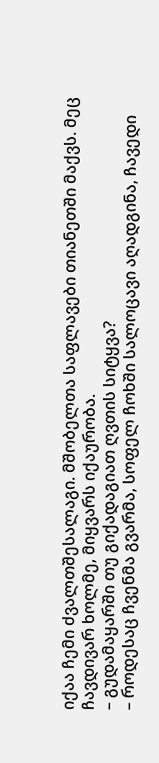იქაა ჩემი ძვალთშესალაგი. მშობელთა საფლავები თიანეთში მაქვს. მეც ჩავდივარ ხოლმე, მიყვარს იქაურობა.
– გუდამაყარში თუ გიქადაგიათ ღვთის სიტყვა?
– როდესაც ჩვენმა გვარმა, სოფელ ჩოხში სალოცავი აღადგინა, ჩავედი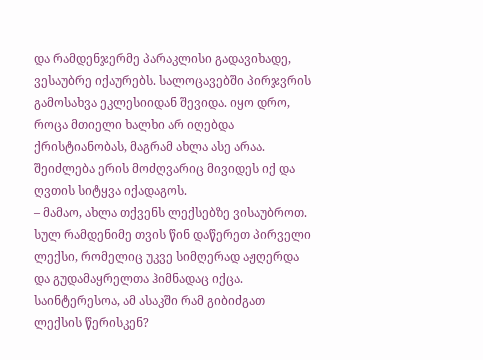და რამდენჯერმე პარაკლისი გადავიხადე, ვესაუბრე იქაურებს. სალოცავებში პირჯვრის გამოსახვა ეკლესიიდან შევიდა. იყო დრო, როცა მთიელი ხალხი არ იღებდა ქრისტიანობას, მაგრამ ახლა ასე არაა. შეიძლება ერის მოძღვარიც მივიდეს იქ და ღვთის სიტყვა იქადაგოს.
– მამაო, ახლა თქვენს ლექსებზე ვისაუბროთ. სულ რამდენიმე თვის წინ დაწერეთ პირველი ლექსი, რომელიც უკვე სიმღერად აჟღერდა და გუდამაყრელთა ჰიმნადაც იქცა. საინტერესოა, ამ ასაკში რამ გიბიძგათ ლექსის წერისკენ?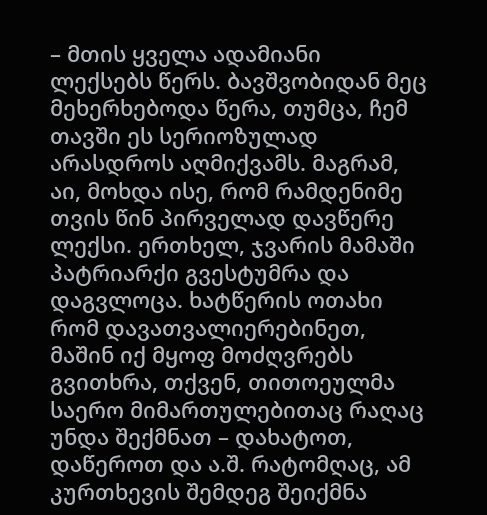– მთის ყველა ადამიანი ლექსებს წერს. ბავშვობიდან მეც მეხერხებოდა წერა, თუმცა, ჩემ თავში ეს სერიოზულად არასდროს აღმიქვამს. მაგრამ, აი, მოხდა ისე, რომ რამდენიმე თვის წინ პირველად დავწერე ლექსი. ერთხელ, ჯვარის მამაში პატრიარქი გვესტუმრა და დაგვლოცა. ხატწერის ოთახი რომ დავათვალიერებინეთ, მაშინ იქ მყოფ მოძღვრებს გვითხრა, თქვენ, თითოეულმა საერო მიმართულებითაც რაღაც უნდა შექმნათ – დახატოთ, დაწეროთ და ა.შ. რატომღაც, ამ კურთხევის შემდეგ შეიქმნა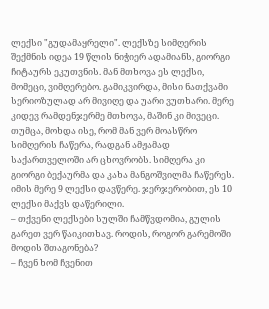ლექსი "გუდამაყრელი". ლექსზე სიმღერის შექმნის იდეა 19 წლის ნიჭიერ ადამიანს, გიორგი ჩიტაურს ეკუთვნის. მან მთხოვა ეს ლექსი, მომეცი, ვიმღერებო. გამიკვირდა, მისი ნათქვამი სერიოზულად არ მივიღე და უარი ვუთხარი. მერე კიდევ რამდენჯერმე მთხოვა, მაშინ კი მივეცი. თუმცა, მოხდა ისე, რომ მან ვერ მოასწრო სიმღერის ჩაწერა, რადგან ამჟამად საქართველოში არ ცხოვრობს. სიმღერა კი გიორგი ბექაურმა და კახა მანგოშვილმა ჩაწერეს. იმის მერე 9 ლექსი დავწერე. ჯერჯერობით, ეს 10 ლექსი მაქვს დაწერილი.
– თქვენი ლექსები სულში ჩამწვდომია, გულის გარეთ ვერ წაიკითხავ. როდის, როგორ გარემოში მოდის შთაგონება?
– ჩვენ ხომ ჩვენით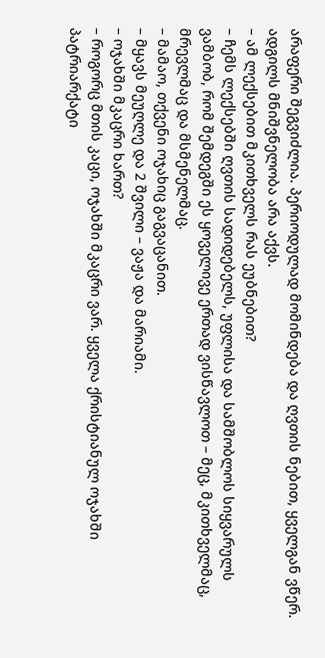არაფერი შეგვიძლია. პერიოდულად მომინდება და ღვთის ნებით, ყველგან ვწერ. ადგილს მნიშვნელობა არა აქვს.
– ამ ლექსებით მკითხველს რას ეუბნებით?
– ჩემს ლექსებში ღვთის სადიდებელს, უფლისა და სამშობლოს სიყვარულს ვამბობ, რომ შემდეგში ეს ყოველივე ერთად ვისწავლოთ – მეც, მკითხველმაც, მრევლმაც და მსმენელმაც.
– მამაო, თქვენი ოჯახიც გაგვაცანით.
– მყავს მეუღლე და 2 შვილი – ვაჟა და მარიამი.
– ოჯახში მკაცრი ხართ?
– როგორც მთის კაცი, ოჯახში მკაცრი ვარ. ყველა ქრისტიანულ ოჯახში პატრიარქატი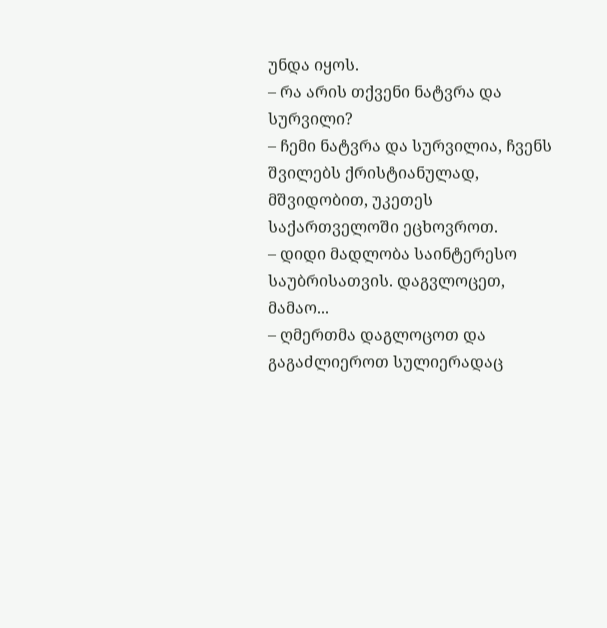უნდა იყოს.
– რა არის თქვენი ნატვრა და სურვილი?
– ჩემი ნატვრა და სურვილია, ჩვენს შვილებს ქრისტიანულად, მშვიდობით, უკეთეს საქართველოში ეცხოვროთ.
– დიდი მადლობა საინტერესო საუბრისათვის. დაგვლოცეთ, მამაო...
– ღმერთმა დაგლოცოთ და გაგაძლიეროთ სულიერადაც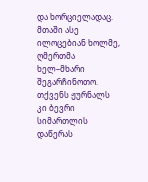და ხორციელადაც. მთაში ასე ილოცებიან ხოლმე, ღმერთმა ხელ–მხარი შეგარჩინოთო. თქვენს ჟურნალს კი ბევრი სიმართლის დაწერას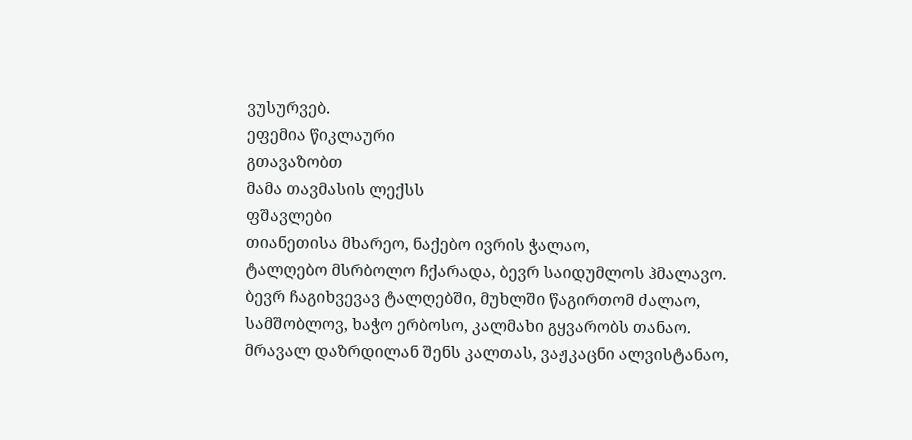ვუსურვებ.
ეფემია წიკლაური
გთავაზობთ
მამა თავმასის ლექსს
ფშავლები
თიანეთისა მხარეო, ნაქებო ივრის ჭალაო,
ტალღებო მსრბოლო ჩქარადა, ბევრ საიდუმლოს ჰმალავო.
ბევრ ჩაგიხვევავ ტალღებში, მუხლში წაგირთომ ძალაო,
სამშობლოვ, ხაჭო ერბოსო, კალმახი გყვარობს თანაო.
მრავალ დაზრდილან შენს კალთას, ვაჟკაცნი ალვისტანაო,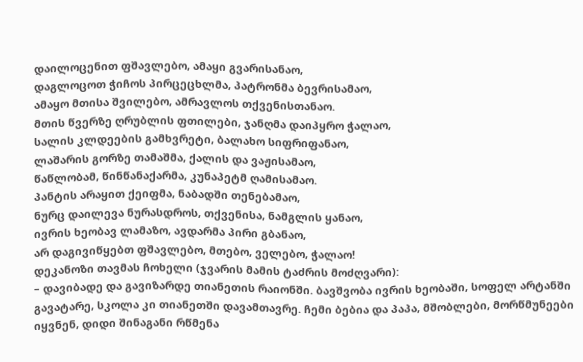დაილოცენით ფშავლებო, ამაყი გვარისანაო,
დაგლოცოთ ჭიჩოს პირცეცხლმა, პატრონმა ბევრისამაო,
ამაყო მთისა შვილებო, ამრავლოს თქვენისთანაო.
მთის წვერზე ღრუბლის ფთილები, ჯანღმა დაიპყრო ჭალაო,
სალის კლდეების გამხვრეტი, ბალახო სიფრიფანაო,
ლაშარის გორზე თამაშმა, ქალის და ვაჟისამაო,
წაწლობამ, წინწანაქარმა, კუნაპეტმ ღამისამაო.
პანტის არაყით ქეიფმა, ნაბადში თენებამაო,
ნურც დაილევა ნურასდროს, თქვენისა, ნამგლის ყანაო,
ივრის ხეობავ ლამაზო, ავდარმა პირი გბანაო,
არ დაგივიწყებთ ფშავლებო, მთებო, ველებო, ჭალაო!
დეკანოზი თავმას ჩოხელი (ჯვარის მამის ტაძრის მოძღვარი):
– დავიბადე და გავიზარდე თიანეთის რაიონში. ბავშვობა ივრის ხეობაში, სოფელ არტანში გავატარე, სკოლა კი თიანეთში დავამთავრე. ჩემი ბებია და პაპა, მშობლები, მორწმუნეები იყვნენ, დიდი შინაგანი რწმენა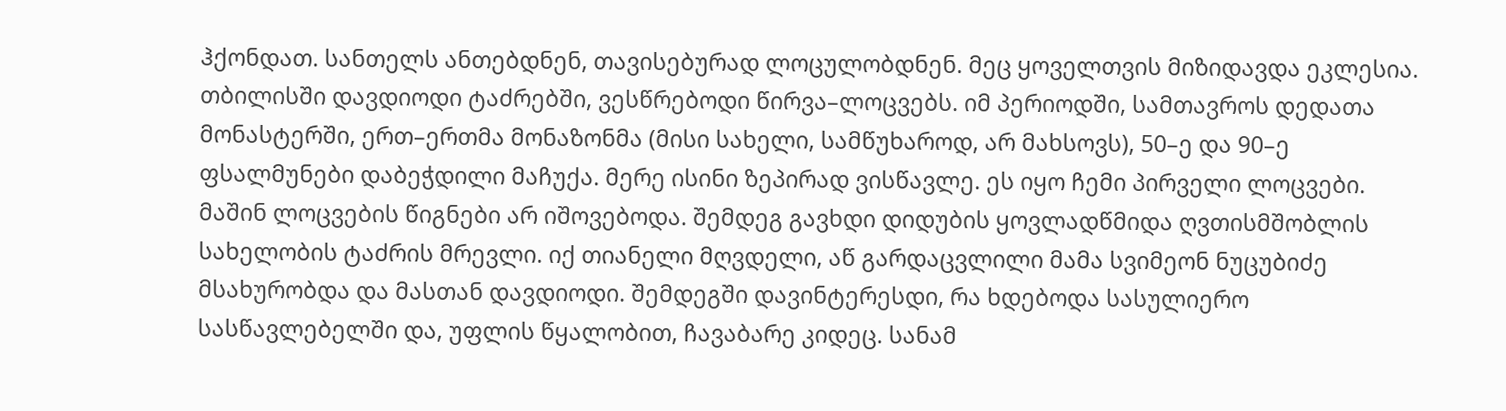ჰქონდათ. სანთელს ანთებდნენ, თავისებურად ლოცულობდნენ. მეც ყოველთვის მიზიდავდა ეკლესია. თბილისში დავდიოდი ტაძრებში, ვესწრებოდი წირვა–ლოცვებს. იმ პერიოდში, სამთავროს დედათა მონასტერში, ერთ–ერთმა მონაზონმა (მისი სახელი, სამწუხაროდ, არ მახსოვს), 50–ე და 90–ე ფსალმუნები დაბეჭდილი მაჩუქა. მერე ისინი ზეპირად ვისწავლე. ეს იყო ჩემი პირველი ლოცვები. მაშინ ლოცვების წიგნები არ იშოვებოდა. შემდეგ გავხდი დიდუბის ყოვლადწმიდა ღვთისმშობლის სახელობის ტაძრის მრევლი. იქ თიანელი მღვდელი, აწ გარდაცვლილი მამა სვიმეონ ნუცუბიძე მსახურობდა და მასთან დავდიოდი. შემდეგში დავინტერესდი, რა ხდებოდა სასულიერო სასწავლებელში და, უფლის წყალობით, ჩავაბარე კიდეც. სანამ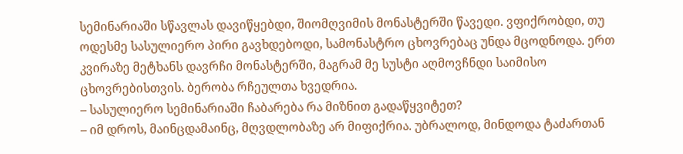სემინარიაში სწავლას დავიწყებდი, შიომღვიმის მონასტერში წავედი. ვფიქრობდი, თუ ოდესმე სასულიერო პირი გავხდებოდი, სამონასტრო ცხოვრებაც უნდა მცოდნოდა. ერთ კვირაზე მეტხანს დავრჩი მონასტერში, მაგრამ მე სუსტი აღმოვჩნდი საიმისო ცხოვრებისთვის. ბერობა რჩეულთა ხვედრია.
– სასულიერო სემინარიაში ჩაბარება რა მიზნით გადაწყვიტეთ?
– იმ დროს, მაინცდამაინც, მღვდლობაზე არ მიფიქრია. უბრალოდ, მინდოდა ტაძართან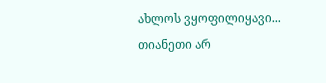ახლოს ვყოფილიყავი... თიანეთი არ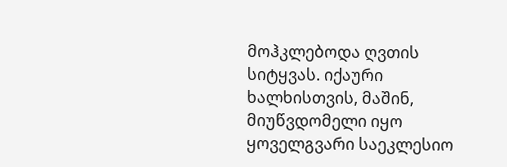მოჰკლებოდა ღვთის სიტყვას. იქაური ხალხისთვის, მაშინ, მიუწვდომელი იყო ყოველგვარი საეკლესიო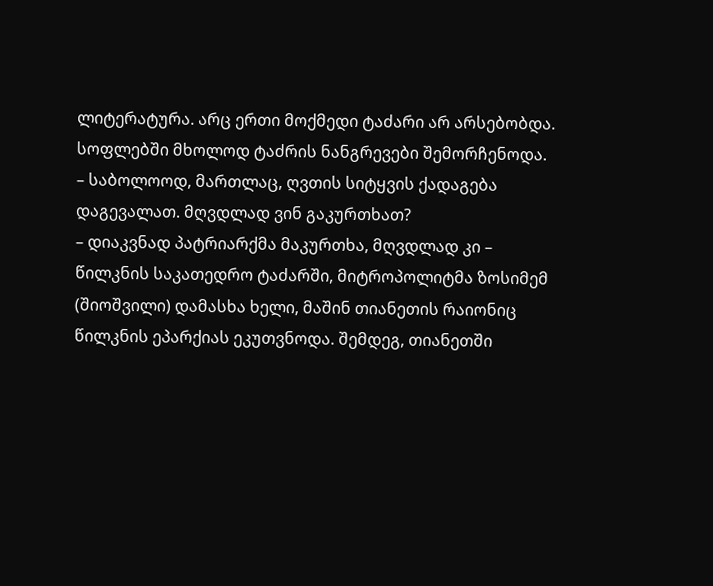ლიტერატურა. არც ერთი მოქმედი ტაძარი არ არსებობდა. სოფლებში მხოლოდ ტაძრის ნანგრევები შემორჩენოდა.
– საბოლოოდ, მართლაც, ღვთის სიტყვის ქადაგება დაგევალათ. მღვდლად ვინ გაკურთხათ?
– დიაკვნად პატრიარქმა მაკურთხა, მღვდლად კი – წილკნის საკათედრო ტაძარში, მიტროპოლიტმა ზოსიმემ (შიოშვილი) დამასხა ხელი, მაშინ თიანეთის რაიონიც წილკნის ეპარქიას ეკუთვნოდა. შემდეგ, თიანეთში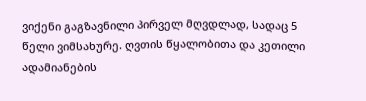ვიქენი გაგზავნილი პირველ მღვდლად, სადაც 5 წელი ვიმსახურე. ღვთის წყალობითა და კეთილი ადამიანების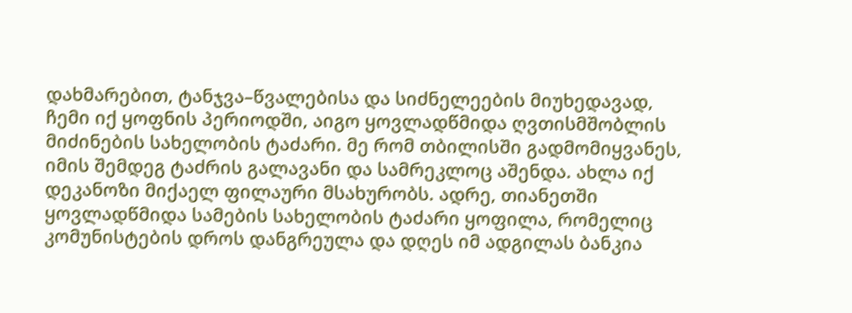დახმარებით, ტანჯვა–წვალებისა და სიძნელეების მიუხედავად, ჩემი იქ ყოფნის პერიოდში, აიგო ყოვლადწმიდა ღვთისმშობლის მიძინების სახელობის ტაძარი. მე რომ თბილისში გადმომიყვანეს, იმის შემდეგ ტაძრის გალავანი და სამრეკლოც აშენდა. ახლა იქ დეკანოზი მიქაელ ფილაური მსახურობს. ადრე, თიანეთში ყოვლადწმიდა სამების სახელობის ტაძარი ყოფილა, რომელიც კომუნისტების დროს დანგრეულა და დღეს იმ ადგილას ბანკია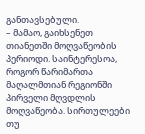განთავსებული.
– მამაო, გაიხსენეთ თიანეთში მოღვაწეობის პერიოდი. საინტერესოა, როგორ წარიმართა მაღალმთიან რეგიონში პირველი მღვდლის მოღვაწეობა. სირთულეები თუ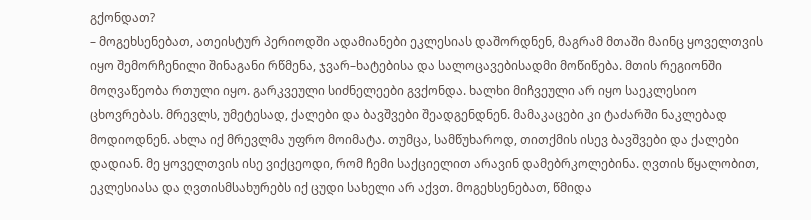გქონდათ?
– მოგეხსენებათ, ათეისტურ პერიოდში ადამიანები ეკლესიას დაშორდნენ, მაგრამ მთაში მაინც ყოველთვის იყო შემორჩენილი შინაგანი რწმენა, ჯვარ–ხატებისა და სალოცავებისადმი მოწიწება. მთის რეგიონში მოღვაწეობა რთული იყო. გარკვეული სიძნელეები გვქონდა. ხალხი მიჩვეული არ იყო საეკლესიო ცხოვრებას. მრევლს, უმეტესად, ქალები და ბავშვები შეადგენდნენ. მამაკაცები კი ტაძარში ნაკლებად მოდიოდნენ. ახლა იქ მრევლმა უფრო მოიმატა. თუმცა, სამწუხაროდ, თითქმის ისევ ბავშვები და ქალები დადიან. მე ყოველთვის ისე ვიქცეოდი, რომ ჩემი საქციელით არავინ დამებრკოლებინა. ღვთის წყალობით, ეკლესიასა და ღვთისმსახურებს იქ ცუდი სახელი არ აქვთ. მოგეხსენებათ, წმიდა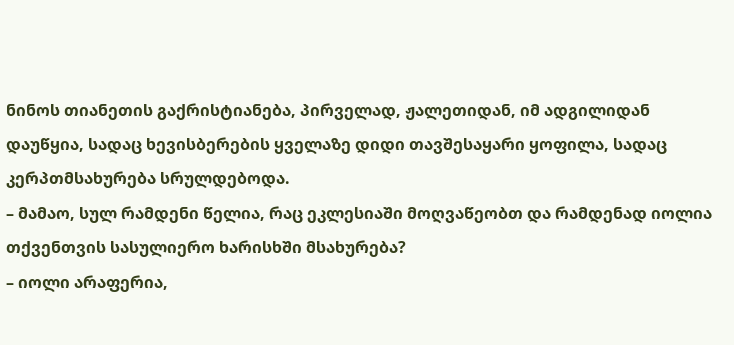ნინოს თიანეთის გაქრისტიანება, პირველად, ჟალეთიდან, იმ ადგილიდან დაუწყია, სადაც ხევისბერების ყველაზე დიდი თავშესაყარი ყოფილა, სადაც კერპთმსახურება სრულდებოდა.
– მამაო, სულ რამდენი წელია, რაც ეკლესიაში მოღვაწეობთ და რამდენად იოლია თქვენთვის სასულიერო ხარისხში მსახურება?
– იოლი არაფერია,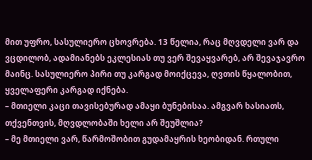მით უფრო, სასულიერო ცხოვრება. 13 წელია, რაც მღვდელი ვარ და ვცდილობ, ადამიანებს ეკლესიას თუ ვერ შევაყვარებ, არ შევაჯავრო მაინც. სასულიერო პირი თუ კარგად მოიქცევა, ღვთის წყალობით, ყველაფერი კარგად იქნება.
– მთიელი კაცი თავისებურად ამაყი ბუნებისაა. ამგვარ ხასიათს, თქვენთვის, მღვდლობაში ხელი არ შეუშლია?
– მე მთიელი ვარ, წარმოშობით გუდამაყრის ხეობიდან. რთული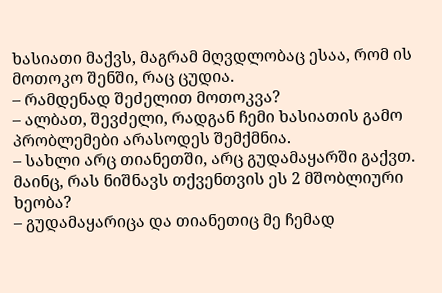ხასიათი მაქვს, მაგრამ მღვდლობაც ესაა, რომ ის მოთოკო შენში, რაც ცუდია.
– რამდენად შეძელით მოთოკვა?
– ალბათ, შევძელი, რადგან ჩემი ხასიათის გამო პრობლემები არასოდეს შემქმნია.
– სახლი არც თიანეთში, არც გუდამაყარში გაქვთ. მაინც, რას ნიშნავს თქვენთვის ეს 2 მშობლიური ხეობა?
– გუდამაყარიცა და თიანეთიც მე ჩემად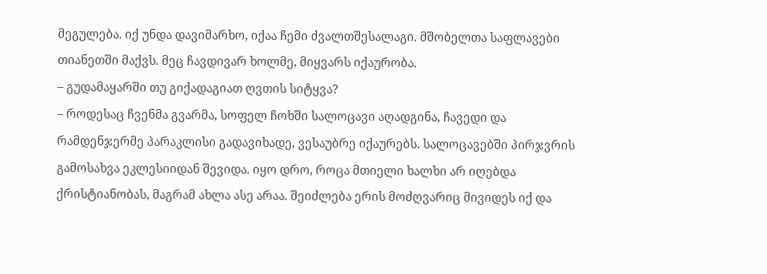მეგულება. იქ უნდა დავიმარხო, იქაა ჩემი ძვალთშესალაგი. მშობელთა საფლავები თიანეთში მაქვს. მეც ჩავდივარ ხოლმე, მიყვარს იქაურობა.
– გუდამაყარში თუ გიქადაგიათ ღვთის სიტყვა?
– როდესაც ჩვენმა გვარმა, სოფელ ჩოხში სალოცავი აღადგინა, ჩავედი და რამდენჯერმე პარაკლისი გადავიხადე, ვესაუბრე იქაურებს. სალოცავებში პირჯვრის გამოსახვა ეკლესიიდან შევიდა. იყო დრო, როცა მთიელი ხალხი არ იღებდა ქრისტიანობას, მაგრამ ახლა ასე არაა. შეიძლება ერის მოძღვარიც მივიდეს იქ და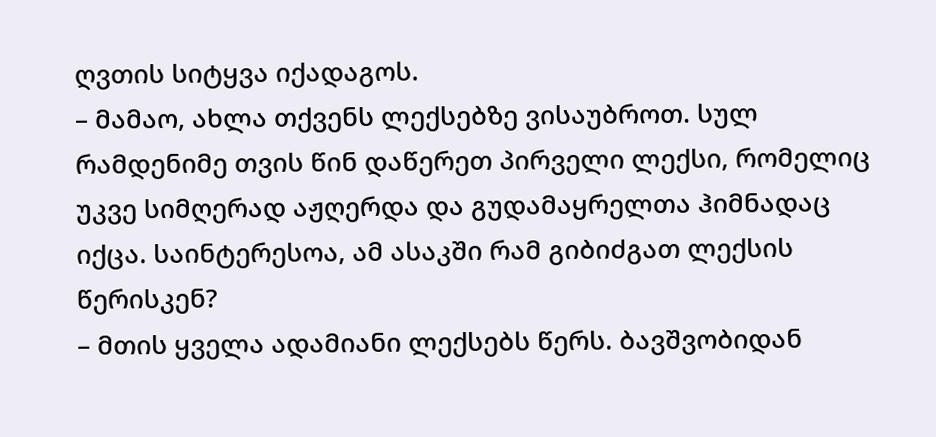ღვთის სიტყვა იქადაგოს.
– მამაო, ახლა თქვენს ლექსებზე ვისაუბროთ. სულ რამდენიმე თვის წინ დაწერეთ პირველი ლექსი, რომელიც უკვე სიმღერად აჟღერდა და გუდამაყრელთა ჰიმნადაც იქცა. საინტერესოა, ამ ასაკში რამ გიბიძგათ ლექსის წერისკენ?
– მთის ყველა ადამიანი ლექსებს წერს. ბავშვობიდან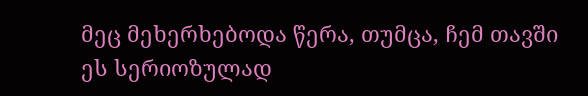მეც მეხერხებოდა წერა, თუმცა, ჩემ თავში ეს სერიოზულად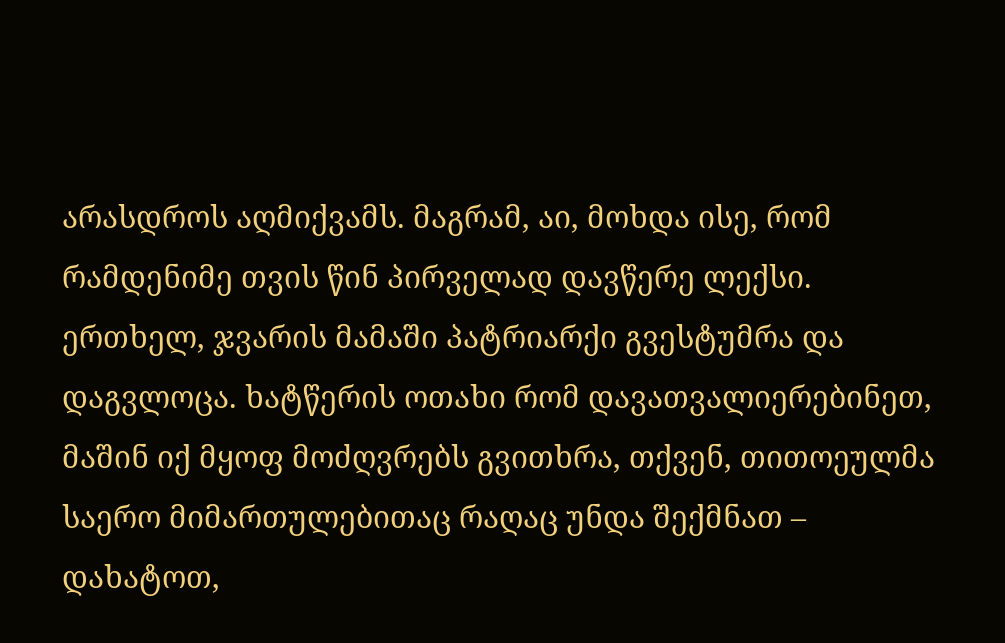არასდროს აღმიქვამს. მაგრამ, აი, მოხდა ისე, რომ რამდენიმე თვის წინ პირველად დავწერე ლექსი. ერთხელ, ჯვარის მამაში პატრიარქი გვესტუმრა და დაგვლოცა. ხატწერის ოთახი რომ დავათვალიერებინეთ, მაშინ იქ მყოფ მოძღვრებს გვითხრა, თქვენ, თითოეულმა საერო მიმართულებითაც რაღაც უნდა შექმნათ – დახატოთ,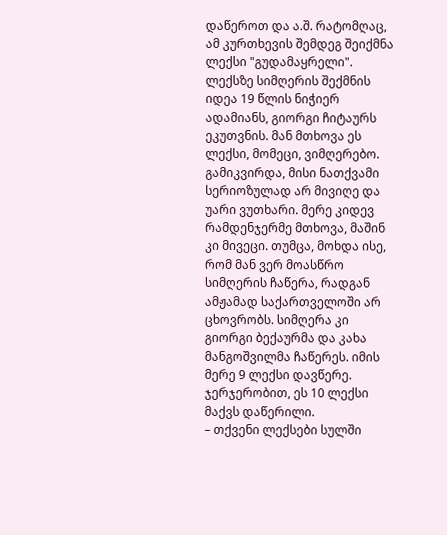დაწეროთ და ა.შ. რატომღაც, ამ კურთხევის შემდეგ შეიქმნა ლექსი "გუდამაყრელი". ლექსზე სიმღერის შექმნის იდეა 19 წლის ნიჭიერ ადამიანს, გიორგი ჩიტაურს ეკუთვნის. მან მთხოვა ეს ლექსი, მომეცი, ვიმღერებო. გამიკვირდა, მისი ნათქვამი სერიოზულად არ მივიღე და უარი ვუთხარი. მერე კიდევ რამდენჯერმე მთხოვა, მაშინ კი მივეცი. თუმცა, მოხდა ისე, რომ მან ვერ მოასწრო სიმღერის ჩაწერა, რადგან ამჟამად საქართველოში არ ცხოვრობს. სიმღერა კი გიორგი ბექაურმა და კახა მანგოშვილმა ჩაწერეს. იმის მერე 9 ლექსი დავწერე. ჯერჯერობით, ეს 10 ლექსი მაქვს დაწერილი.
– თქვენი ლექსები სულში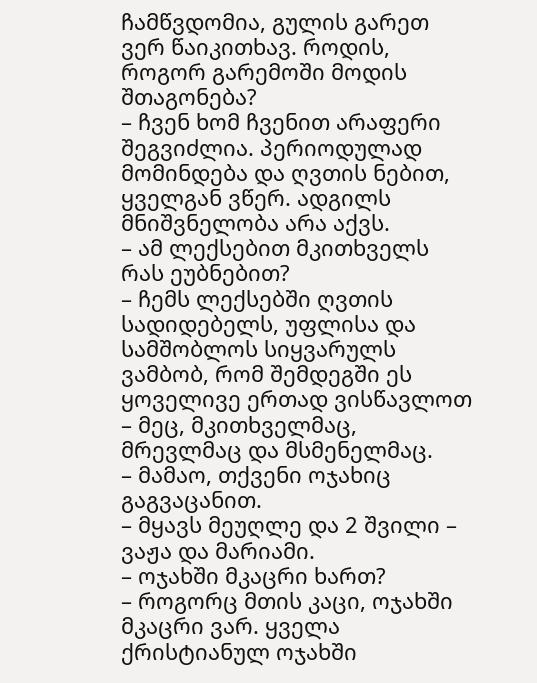ჩამწვდომია, გულის გარეთ ვერ წაიკითხავ. როდის, როგორ გარემოში მოდის შთაგონება?
– ჩვენ ხომ ჩვენით არაფერი შეგვიძლია. პერიოდულად მომინდება და ღვთის ნებით, ყველგან ვწერ. ადგილს მნიშვნელობა არა აქვს.
– ამ ლექსებით მკითხველს რას ეუბნებით?
– ჩემს ლექსებში ღვთის სადიდებელს, უფლისა და სამშობლოს სიყვარულს ვამბობ, რომ შემდეგში ეს ყოველივე ერთად ვისწავლოთ – მეც, მკითხველმაც, მრევლმაც და მსმენელმაც.
– მამაო, თქვენი ოჯახიც გაგვაცანით.
– მყავს მეუღლე და 2 შვილი – ვაჟა და მარიამი.
– ოჯახში მკაცრი ხართ?
– როგორც მთის კაცი, ოჯახში მკაცრი ვარ. ყველა ქრისტიანულ ოჯახში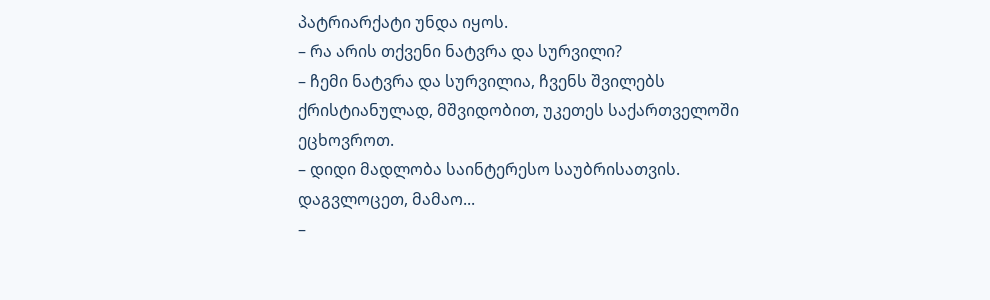პატრიარქატი უნდა იყოს.
– რა არის თქვენი ნატვრა და სურვილი?
– ჩემი ნატვრა და სურვილია, ჩვენს შვილებს ქრისტიანულად, მშვიდობით, უკეთეს საქართველოში ეცხოვროთ.
– დიდი მადლობა საინტერესო საუბრისათვის. დაგვლოცეთ, მამაო...
–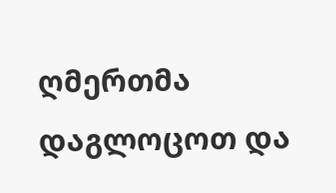ღმერთმა დაგლოცოთ და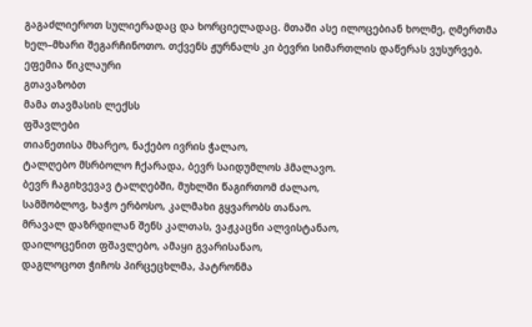გაგაძლიეროთ სულიერადაც და ხორციელადაც. მთაში ასე ილოცებიან ხოლმე, ღმერთმა ხელ–მხარი შეგარჩინოთო. თქვენს ჟურნალს კი ბევრი სიმართლის დაწერას ვუსურვებ.
ეფემია წიკლაური
გთავაზობთ
მამა თავმასის ლექსს
ფშავლები
თიანეთისა მხარეო, ნაქებო ივრის ჭალაო,
ტალღებო მსრბოლო ჩქარადა, ბევრ საიდუმლოს ჰმალავო.
ბევრ ჩაგიხვევავ ტალღებში, მუხლში წაგირთომ ძალაო,
სამშობლოვ, ხაჭო ერბოსო, კალმახი გყვარობს თანაო.
მრავალ დაზრდილან შენს კალთას, ვაჟკაცნი ალვისტანაო,
დაილოცენით ფშავლებო, ამაყი გვარისანაო,
დაგლოცოთ ჭიჩოს პირცეცხლმა, პატრონმა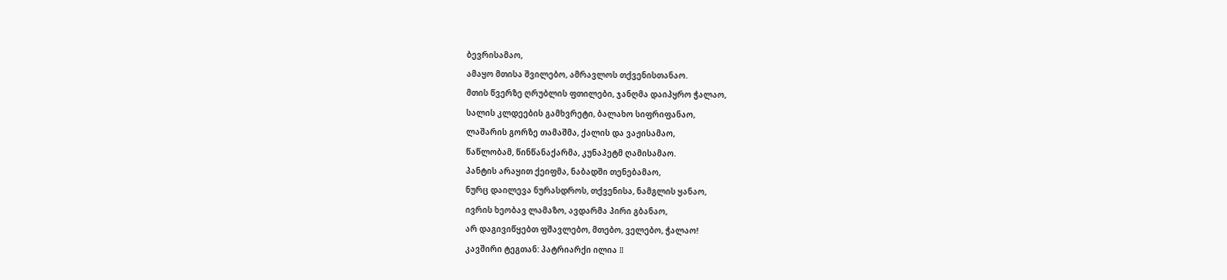ბევრისამაო,
ამაყო მთისა შვილებო, ამრავლოს თქვენისთანაო.
მთის წვერზე ღრუბლის ფთილები, ჯანღმა დაიპყრო ჭალაო,
სალის კლდეების გამხვრეტი, ბალახო სიფრიფანაო,
ლაშარის გორზე თამაშმა, ქალის და ვაჟისამაო,
წაწლობამ, წინწანაქარმა, კუნაპეტმ ღამისამაო.
პანტის არაყით ქეიფმა, ნაბადში თენებამაო,
ნურც დაილევა ნურასდროს, თქვენისა, ნამგლის ყანაო,
ივრის ხეობავ ლამაზო, ავდარმა პირი გბანაო,
არ დაგივიწყებთ ფშავლებო, მთებო, ველებო, ჭალაო!
კავშირი ტეგთან: პატრიარქი ილია II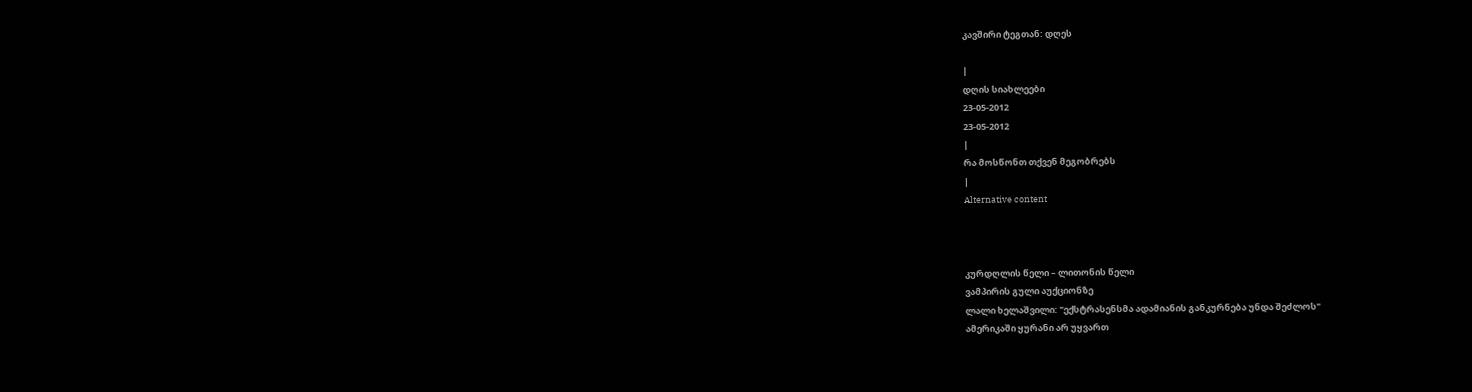კავშირი ტეგთან: დღეს

|
დღის სიახლეები
23-05-2012
23-05-2012
|
რა მოსწონთ თქვენ მეგობრებს
|
Alternative content



კურდღლის წელი – ლითონის წელი
ვამპირის გული აუქციონზე
ლალი ხელაშვილი: "ექსტრასენსმა ადამიანის განკურნება უნდა შეძლოს"
ამერიკაში ყურანი არ უყვართ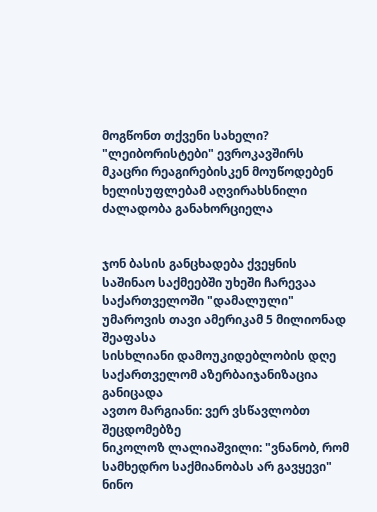მოგწონთ თქვენი სახელი?
"ლეიბორისტები" ევროკავშირს მკაცრი რეაგირებისკენ მოუწოდებენ
ხელისუფლებამ აღვირახსნილი ძალადობა განახორციელა


ჯონ ბასის განცხადება ქვეყნის საშინაო საქმეებში უხეში ჩარევაა
საქართველოში "დამალული" უმაროვის თავი ამერიკამ 5 მილიონად შეაფასა
სისხლიანი დამოუკიდებლობის დღე
საქართველომ აზერბაიჯანიზაცია განიცადა
ავთო მარგიანი: ვერ ვსწავლობთ შეცდომებზე
ნიკოლოზ ლალიაშვილი: "ვნანობ, რომ სამხედრო საქმიანობას არ გავყევი"
ნინო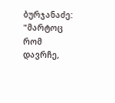ბურჯანაძე: "მარტოც რომ დავრჩე,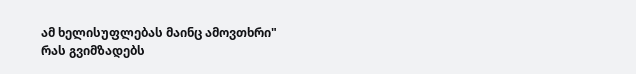ამ ხელისუფლებას მაინც ამოვთხრი"
რას გვიმზადებს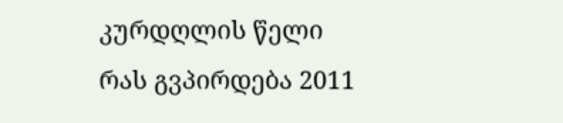კურდღლის წელი
რას გვპირდება 2011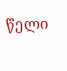წელი